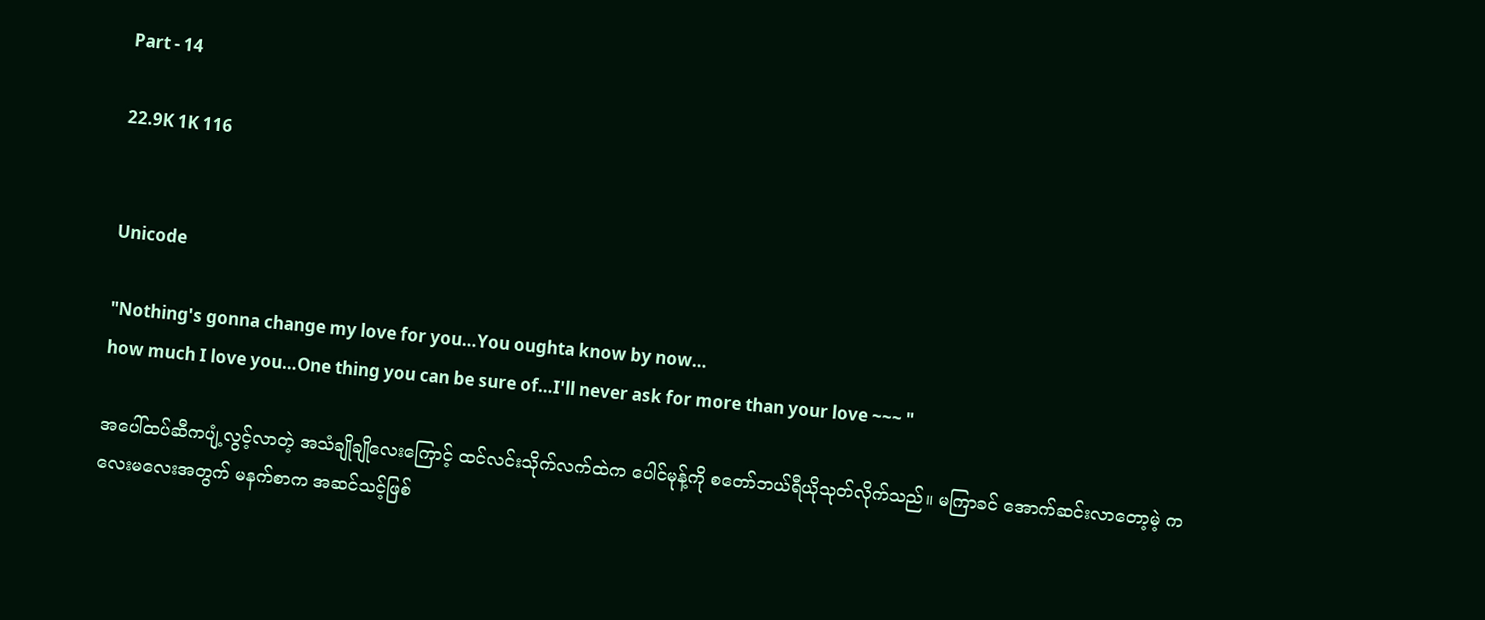Part - 14

22.9K 1K 116


Unicode

"Nothing's gonna change my love for you…You oughta know by now…
how much I love you…One thing you can be sure of…I'll never ask for more than your love ~~~ "

အပေါ်ထပ်ဆီကပျံ့လွင့်လာတဲ့ အသံချိုချိုလေးကြောင့် ထင်လင်းသိုက်လက်ထဲက ပေါင်မုန့်ကို စတော်ဘယ်ရီယိုသုတ်လိုက်သည်။ မကြာခင် အောက်ဆင်းလာတော့မဲ့ ကလေးမလေးအတွက် မနက်စာက အဆင်သင့်ဖြစ်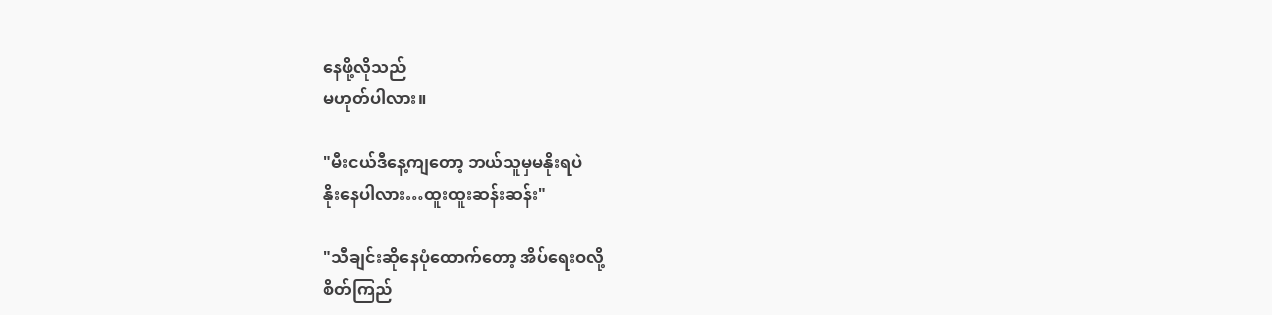နေဖို့လိုသည်
မဟုတ်ပါလား။

"မီးငယ်ဒီနေ့ကျတော့ ဘယ်သူမှမနိုးရပဲ
နိုးနေပါလား…ထူးထူးဆန်းဆန်း"

"သီချင်းဆိုနေပုံထောက်တော့ အိပ်ရေးဝလို့
စိတ်ကြည်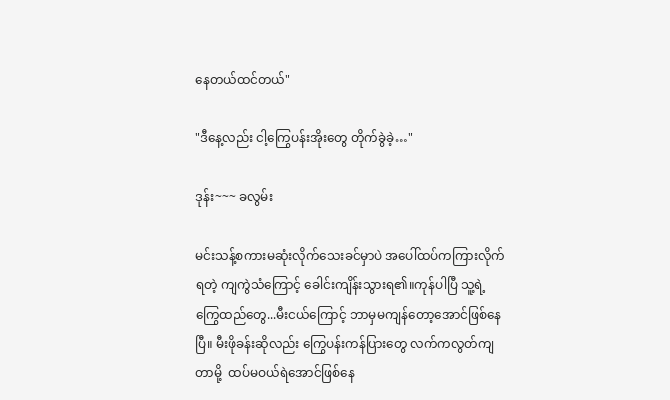နေတယ်ထင်တယ်"

"ဒီနေ့လည်း ငါ့ကြွေပန်းအိုးတွေ တိုက်ခွဲခဲ့…"

ဒုန်း~~~ ခလွမ်း

မင်းသန့်စကားမဆုံးလိုက်သေးခင်မှာပဲ အပေါ်ထပ်ကကြားလိုက်ရတဲ့ ကျကွဲသံကြောင့် ခေါင်းကျိန်းသွားရ၏။ကုန်ပါပြီ သူ့ရဲ့ကြွေထည်တွေ...မီးငယ်ကြောင့် ဘာမှမကျန်တော့အောင်ဖြစ်နေပြီ။ မီးဖိုခန်းဆိုလည်း ကြွေပန်းကန်ပြားတွေ လက်ကလွတ်ကျတာမို့  ထပ်မဝယ်ရဲအောင်ဖြစ်နေ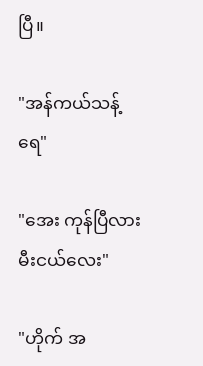ပြီ။

"အန်ကယ်သန့်ရေ"

"အေး ကုန်ပြီလားမီးငယ်လေး"

"ဟိုက် အ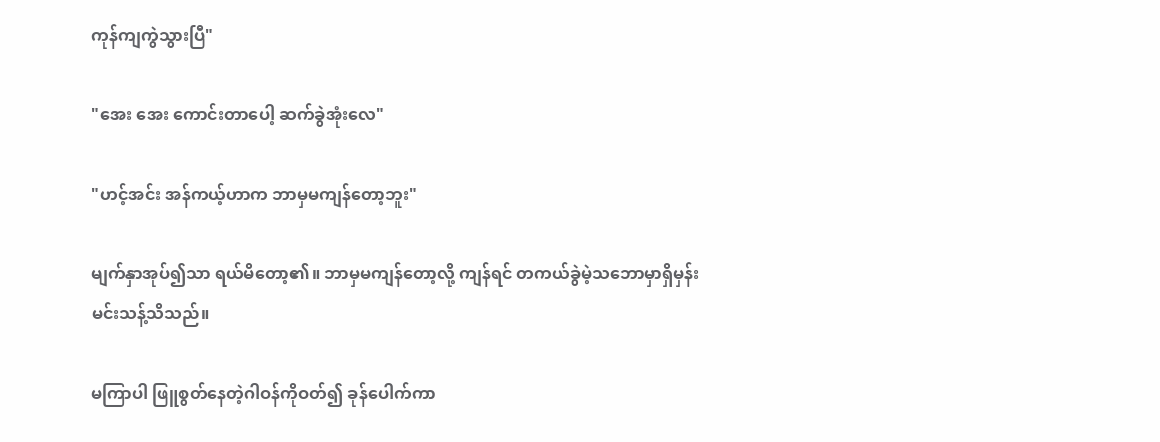ကုန်ကျကွဲသွားပြီ"

"အေး အေး ကောင်းတာပေါ့ ဆက်ခွဲအုံးလေ"

"ဟင့်အင်း အန်ကယ့်ဟာက ဘာမှမကျန်တော့ဘူး"

မျက်နှာအုပ်၍သာ ရယ်မိတော့၏။ ဘာမှမကျန်တော့လို့ ကျန်ရင် တကယ်ခွဲမဲ့သဘောမှာရှိမှန်း မင်းသန့်သိသည်။

မကြာပါ ဖြူစွတ်နေတဲ့ဂါဝန်ကိုဝတ်၍ ခုန်ပေါက်ကာ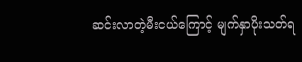ဆင်းလာတဲ့မီးငယ်ကြောင့် မျက်နှာပိုးသတ်ရ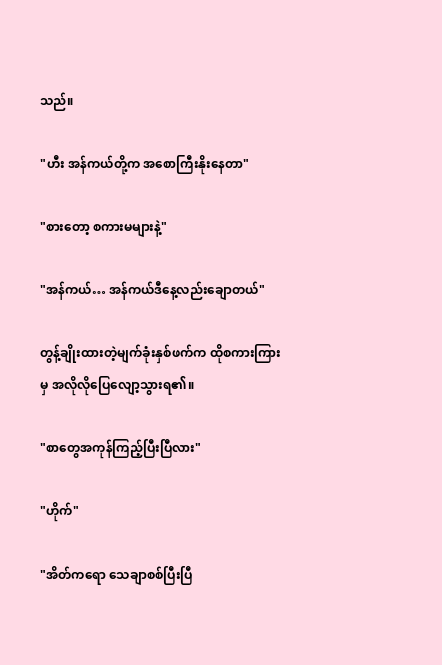သည်။

"ဟီး အန်ကယ်တို့က အစောကြီးနိုးနေတာ"

"စားတော့ စကားမများနဲ့"

"အန်ကယ်… အန်ကယ်ဒီနေ့လည်းချောတယ်"

တွန့်ချိုးထားတဲ့မျက်ခုံးနှစ်ဖက်က ထိုစကားကြားမှ အလိုလိုပြေလျော့သွားရ၏။

"စာတွေအကုန်ကြည့်ပြီးပြီလား"

"ဟိုက်"

"အိတ်ကရော သေချာစစ်ပြီးပြီ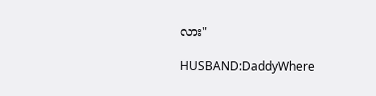လား"

HUSBAND:DaddyWhere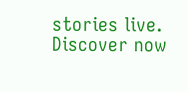stories live. Discover now